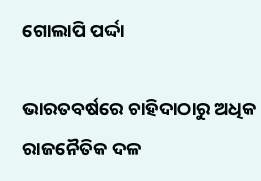ଗୋଲାପି ପର୍ଦ୍ଦା

ଭାରତବର୍ଷରେ ଚାହିଦାଠାରୁ ଅଧିକ ରାଜନୈତିକ ଦଳ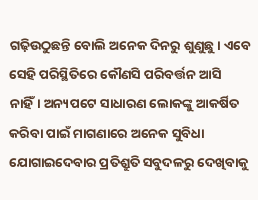ଗଢ଼ିଉଠୁଛନ୍ତି ବୋଲି ଅନେକ ଦିନରୁ ଶୁଣୁଛୁ। ଏବେ ସେହି ପରିସ୍ଥିତିରେ କୌଣସି ପରିବର୍ତ୍ତନ ଆସି ନାହିଁ। ଅନ୍ୟପଟେ ସାଧାରଣ ଲୋକଙ୍କୁ ଆକର୍ଷିତ କରିବା ପାଇଁ ମାଗଣାରେ ଅନେକ ସୁବିଧା ଯୋଗାଇଦେବାର ପ୍ରତିଶ୍ରୁତି ସବୁଦଳରୁ ଦେଖିବାକୁ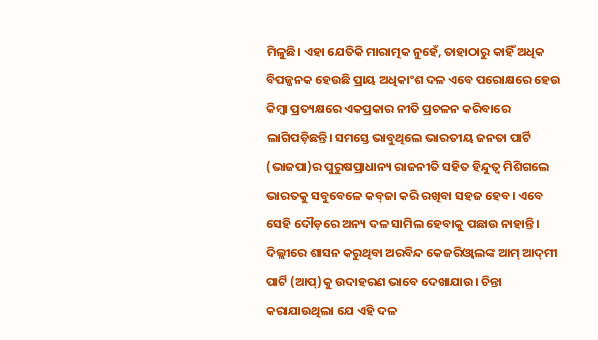ମିଳୁଛି। ଏହା ଯେତିକି ମାରାତ୍ମକ ନୁହେଁ, ତାହାଠାରୁ କାହିଁ ଅଧିକ ବିପଜ୍ଜନକ ହେଉଛି ପ୍ରାୟ ଅଧିକାଂଶ ଦଳ ଏବେ ପରୋକ୍ଷରେ ହେଉ କିମ୍ବା ପ୍ରତ୍ୟକ୍ଷରେ ଏକପ୍ରକାର ନୀତି ପ୍ରଚଳନ କରିବାରେ ଲାଗିପଡ଼ିଛନ୍ତି। ସମସ୍ତେ ଭାବୁଥିଲେ ଭାରତୀୟ ଜନତା ପାର୍ଟି (ଭାଜପା)ର ପୁରୁଷପ୍ରାଧାନ୍ୟ ରାଜନୀତି ସହିତ ହିନ୍ଦୁତ୍ୱ ମିଶିଗଲେ ଭାରତକୁ ସବୁବେଳେ କବ୍‌ଜା କରି ରଖିବା ସହଜ ହେବ। ଏବେ ସେହି ଦୌଡ଼ରେ ଅନ୍ୟ ଦଳ ସାମିଲ ହେବାକୁ ପଛାଉ ନାହାନ୍ତି। ଦିଲ୍ଲୀରେ ଶାସନ କରୁଥିବା ଅରବିନ୍ଦ କେଜରିଓ୍ବାଲଙ୍କ ଆମ୍‌ ଆଦ୍‌ମୀ ପାର୍ଟି (ଆପ୍‌)କୁ ଉଦାହରଣ ଭାବେ ଦେଖାଯାଉ। ଚିନ୍ତା କରାଯାଉଥିଲା ଯେ ଏହି ଦଳ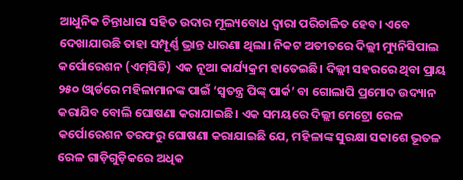ଆଧୁନିକ ଚିନ୍ତାଧାରା ସହିତ ଉଦାର ମୂଲ୍ୟବୋଧ ଦ୍ୱାରା ପରିଚାଳିତ ହେବ। ଏବେ ଦେଖାଯାଉଛି ତାହା ସମ୍ପୂର୍ଣ୍ଣ ଭ୍ରାନ୍ତ ଧାରଣା ଥିଲା। ନିକଟ ଅତୀତରେ ଦିଲ୍ଲୀ ମ୍ୟୁନିସିପାଲ କର୍ପୋରେଶନ (ଏମ୍‌ସିଡି) ଏକ ନୂଆ କାର୍ଯ୍ୟକ୍ରମ ହାତେଇଛି। ଦିଲ୍ଲୀ ସହରରେ ଥିବା ପ୍ରାୟ ୨୫୦ ଓ୍ବାର୍ଡରେ ମହିଳାମାନଙ୍କ ପାଇଁ ‘ସ୍ବତନ୍ତ୍ର ପିଙ୍କ୍‌ ପାର୍କ’ ବା ଗୋଲାପି ପ୍ରମୋଦ ଉଦ୍ୟାନ କରାଯିବ ବୋଲି ଘୋଷଣା କରାଯାଇଛି। ଏକ ସମୟରେ ଦିଲ୍ଲୀ ମେଟ୍ରୋ ରେଳ କର୍ପୋରେଶନ ତରଫରୁ ଘୋଷଣା କରାଯାଇଛି ଯେ, ମହିଳାଙ୍କ ସୁରକ୍ଷା ସକାଶେ ଭୂତଳ ରେଳ ଗାଡ଼ିଗୁଡ଼ିକରେ ଅଧିକ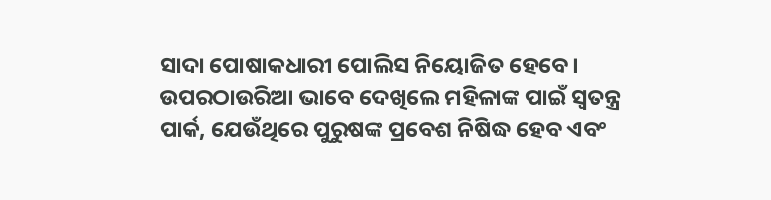ସାଦା ପୋଷାକଧାରୀ ପୋଲିସ ନିୟୋଜିତ ହେବେ।
ଉପରଠାଉରିଆ ଭାବେ ଦେଖିଲେ ମହିଳାଙ୍କ ପାଇଁ ସ୍ବତନ୍ତ୍ର ପାର୍କ, ଯେଉଁଥିରେ ପୁରୁଷଙ୍କ ପ୍ରବେଶ ନିଷିଦ୍ଧ ହେବ ଏବଂ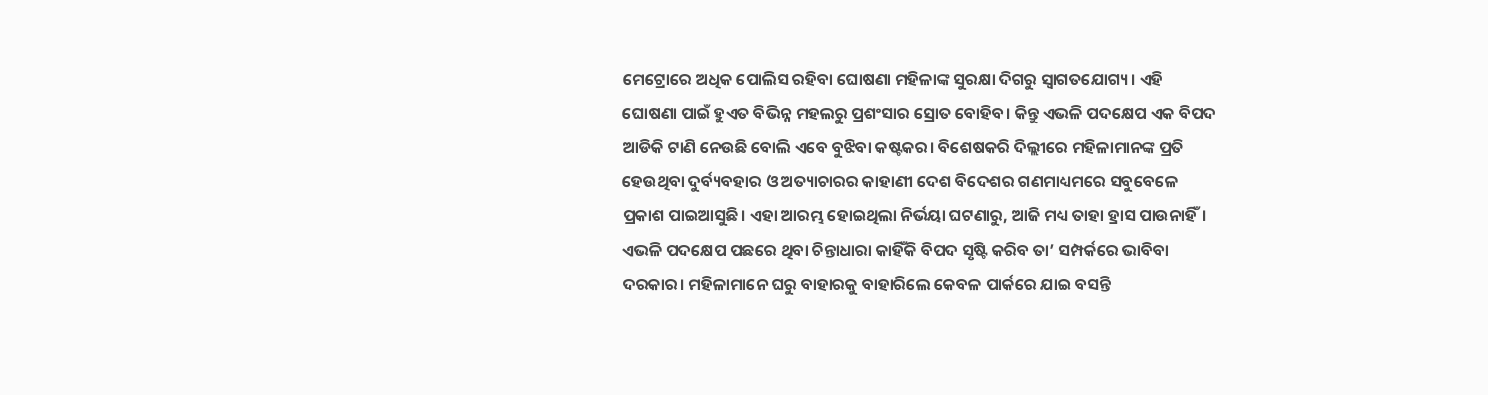ମେଟ୍ରୋରେ ଅଧିକ ପୋଲିସ ରହିବା ଘୋଷଣା ମହିଳାଙ୍କ ସୁରକ୍ଷା ଦିଗରୁ ସ୍ବାଗତଯୋଗ୍ୟ। ଏହି ଘୋଷଣା ପାଇଁ ହୁଏତ ବିଭିନ୍ନ ମହଲରୁ ପ୍ରଶଂସାର ସ୍ରୋତ ବୋହିବ। କିନ୍ତୁ ଏଭଳି ପଦକ୍ଷେପ ଏକ ବିପଦ ଆଡିକି ଟାଣି ନେଉଛି ବୋଲି ଏବେ ବୁଝିବା କଷ୍ଟକର। ବିଶେଷକରି ଦିଲ୍ଲୀରେ ମହିଳାମାନଙ୍କ ପ୍ରତି ହେଉଥିବା ଦୁର୍ବ୍ୟବହାର ଓ ଅତ୍ୟାଚାରର କାହାଣୀ ଦେଶ ବିଦେଶର ଗଣମାଧ୍ୟମରେ ସବୁବେଳେ ପ୍ରକାଶ ପାଇଆସୁଛି। ଏହା ଆରମ୍ଭ ହୋଇଥିଲା ନିର୍ଭୟା ଘଟଣାରୁ, ଆଜି ମଧ୍ୟ ତାହା ହ୍ରାସ ପାଉନାହିଁ।
ଏଭଳି ପଦକ୍ଷେପ ପଛରେ ଥିବା ଚିନ୍ତାଧାରା କାହିଁକି ବିପଦ ସୃଷ୍ଟି କରିବ ତା’ ସମ୍ପର୍କରେ ଭାବିବା ଦରକାର। ମହିଳାମାନେ ଘରୁ ବାହାରକୁ ବାହାରିଲେ କେବଳ ପାର୍କରେ ଯାଇ ବସନ୍ତି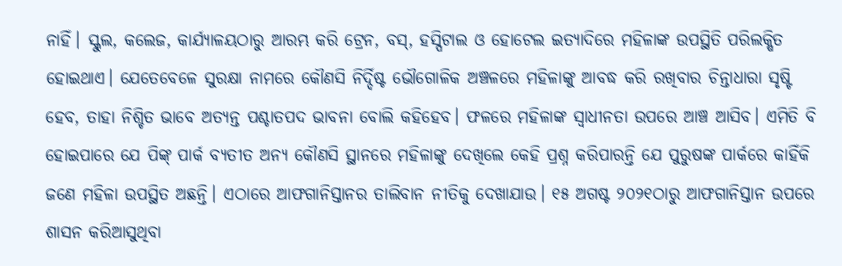ନାହିଁ। ସ୍କୁଲ, କଲେଜ, କାର୍ଯ୍ୟାଳୟଠାରୁ ଆରମ୍ଭ କରି ଟ୍ରେନ, ବସ୍‌, ହସ୍ପିଟାଲ ଓ ହୋଟେଲ ଇତ୍ୟାଦିରେ ମହିଳାଙ୍କ ଉପସ୍ଥିତି ପରିଲକ୍ଷିତ ହୋଇଥାଏ। ଯେତେବେଳେ ସୁରକ୍ଷା ନାମରେ କୌଣସି ନିର୍ଦ୍ଦିଷ୍ଟ ଭୌଗୋଳିକ ଅଞ୍ଚଳରେ ମହିଳାଙ୍କୁ ଆବଦ୍ଧ କରି ରଖିବାର ଚିନ୍ତାଧାରା ସୃଷ୍ଟି ହେବ, ତାହା ନିଶ୍ଚିତ ଭାବେ ଅତ୍ୟନ୍ତ ପଶ୍ଚାତପଦ ଭାବନା ବୋଲି କହିହେବ। ଫଳରେ ମହିଳାଙ୍କ ସ୍ବାଧୀନତା ଉପରେ ଆଞ୍ଚ ଆସିବ। ଏମିତି ବି ହୋଇପାରେ ଯେ ପିଙ୍କ୍‌ ପାର୍କ ବ୍ୟତୀତ ଅନ୍ୟ କୌଣସି ସ୍ଥାନରେ ମହିଳାଙ୍କୁ ଦେଖିଲେ କେହି ପ୍ରଶ୍ନ କରିପାରନ୍ତି ଯେ ପୁରୁଷଙ୍କ ପାର୍କରେ କାହିଁକି ଜଣେ ମହିଳା ଉପସ୍ଥିତ ଅଛନ୍ତି। ଏଠାରେ ଆଫଗାନିସ୍ତାନର ତାଲିବାନ ନୀତିକୁ ଦେଖାଯାଉ। ୧୫ ଅଗଷ୍ଟ ୨୦୨୧ଠାରୁ ଆଫଗାନିସ୍ତାନ ଉପରେ ଶାସନ କରିଆସୁଥିବା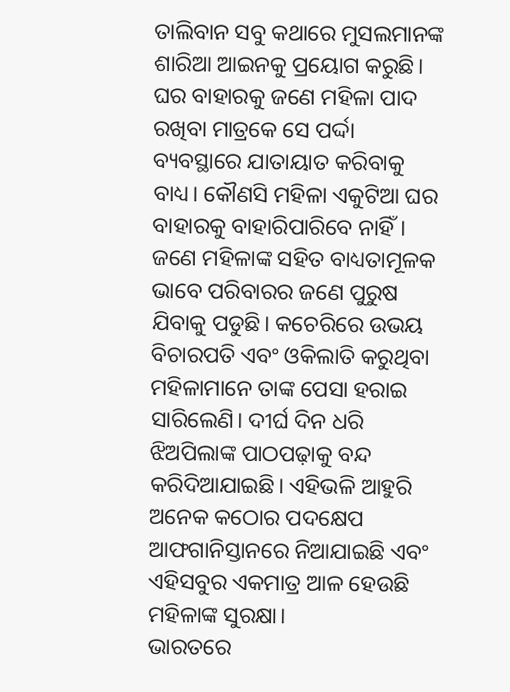ତାଲିବାନ ସବୁ କଥାରେ ମୁସଲମାନଙ୍କ ଶାରିଆ ଆଇନକୁ ପ୍ରୟୋଗ କରୁଛି। ଘର ବାହାରକୁ ଜଣେ ମହିଳା ପାଦ ରଖିବା ମାତ୍ରକେ ସେ ପର୍ଦ୍ଦା ବ୍ୟବସ୍ଥାରେ ଯାତାୟାତ କରିବାକୁ ବାଧ୍ୟ। କୌଣସି ମହିଳା ଏକୁଟିଆ ଘର ବାହାରକୁ ବାହାରିପାରିବେ ନାହିଁ। ଜଣେ ମହିଳାଙ୍କ ସହିତ ବାଧ୍ୟତାମୂଳକ ଭାବେ ପରିବାରର ଜଣେ ପୁରୁଷ ଯିବାକୁ ପଡୁଛି। କଚେରିରେ ଉଭୟ ବିଚାରପତି ଏବଂ ଓକିଲାତି କରୁଥିବା ମହିଳାମାନେ ତାଙ୍କ ପେସା ହରାଇ ସାରିଲେଣି। ଦୀର୍ଘ ଦିନ ଧରି ଝିଅପିଲାଙ୍କ ପାଠପଢ଼ାକୁ ବନ୍ଦ କରିଦିଆଯାଇଛି। ଏହିଭଳି ଆହୁରି ଅନେକ କଠୋର ପଦକ୍ଷେପ ଆଫଗାନିସ୍ତାନରେ ନିଆଯାଇଛି ଏବଂ ଏହିସବୁର ଏକମାତ୍ର ଆଳ ହେଉଛି ମହିଳାଙ୍କ ସୁରକ୍ଷା।
ଭାରତରେ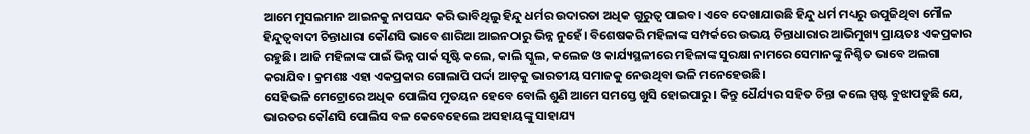ଆମେ ମୁସଲମାନ ଆଇନକୁ ନାପସନ୍ଦ କରି ଭାବିଥିଲୁ ହିନ୍ଦୁ ଧର୍ମର ଉଦାରତା ଅଧିକ ଗୁରୁତ୍ୱ ପାଇବ। ଏବେ ଦେଖାଯାଉଛି ହିନ୍ଦୁ ଧର୍ମ ମଧ୍ୟରୁ ଉପୁଜିଥିବା ମୌଳ ହିନ୍ଦୁତ୍ୱବାଦୀ ଚିନ୍ତାଧାରା କୌଣସି ଭାବେ ଶାରିଆ ଆଇନଠାରୁ ଭିନ୍ନ ନୁହେଁ। ବିଶେଷକରି ମହିଳାଙ୍କ ସମ୍ପର୍କରେ ଉଭୟ ଚିନ୍ତାଧାରାର ଆଭିମୁଖ୍ୟ ପ୍ରାୟତଃ ଏକପ୍ରକାର ରହୁଛି। ଆଜି ମହିଳାଙ୍କ ପାଇଁ ଭିନ୍ନ ପାର୍କ ସୃଷ୍ଟି କଲେ, କାଲି ସ୍କୁଲ, କଲେଜ ଓ କାର୍ଯ୍ୟସ୍ଥଳୀରେ ମହିଳାଙ୍କ ସୁରକ୍ଷା ନାମରେ ସେମାନଙ୍କୁ ନିଶ୍ଚିତ ଭାବେ ଅଲଗା କରାଯିବ। କ୍ରମଶଃ ଏହା ଏକପ୍ରକାର ଗୋଲାପି ପର୍ଦ୍ଦା ଆଡ଼କୁ ଭାରତୀୟ ସମାଜକୁ ନେଉଥିବା ଭଳି ମନେହେଉଛି।
ସେହିଭଳି ମେଟ୍ରୋରେ ଅଧିକ ପୋଲିସ ମୁତୟନ ହେବେ ବୋଲି ଶୁଣି ଆମେ ସମସ୍ତେ ଖୁସି ହୋଇପାରୁ। କିନ୍ତୁ ଧୈର୍ଯ୍ୟର ସହିତ ଚିନ୍ତା କଲେ ସ୍ପଷ୍ଟ ବୁଝାପଡୁଛି ଯେ, ଭାରତର କୌଣସି ପୋଲିସ ବଳ କେବେହେଲେ ଅସହାୟଙ୍କୁ ସାହାଯ୍ୟ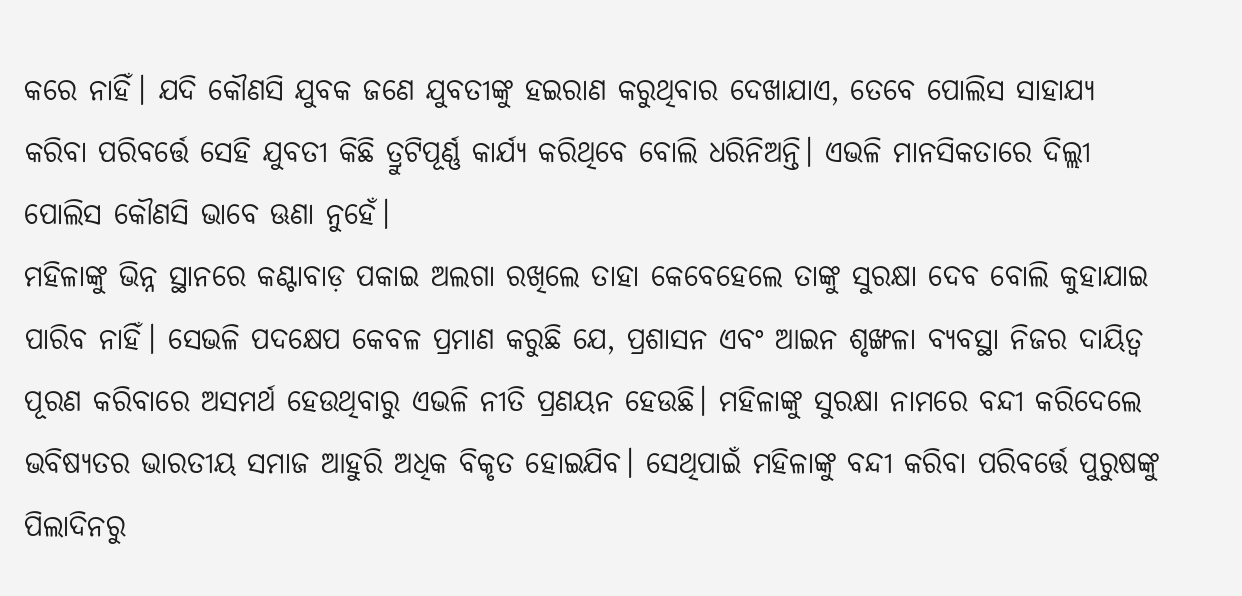କରେ ନାହିଁ। ଯଦି କୌଣସି ଯୁବକ ଜଣେ ଯୁବତୀଙ୍କୁ ହଇରାଣ କରୁଥିବାର ଦେଖାଯାଏ, ତେବେ ପୋଲିସ ସାହାଯ୍ୟ କରିବା ପରିବର୍ତ୍ତେ ସେହି ଯୁବତୀ କିଛି ତ୍ରୁଟିପୂର୍ଣ୍ଣ କାର୍ଯ୍ୟ କରିଥିବେ ବୋଲି ଧରିନିଅନ୍ତି। ଏଭଳି ମାନସିକତାରେ ଦିଲ୍ଲୀ ପୋଲିସ କୌଣସି ଭାବେ ଊଣା ନୁହେଁ।
ମହିଳାଙ୍କୁ ଭିନ୍ନ ସ୍ଥାନରେ କଣ୍ଟାବାଡ଼ ପକାଇ ଅଲଗା ରଖିଲେ ତାହା କେବେହେଲେ ତାଙ୍କୁ ସୁରକ୍ଷା ଦେବ ବୋଲି କୁହାଯାଇ ପାରିବ ନାହିଁ। ସେଭଳି ପଦକ୍ଷେପ କେବଳ ପ୍ରମାଣ କରୁଛି ଯେ, ପ୍ରଶାସନ ଏବଂ ଆଇନ ଶୃଙ୍ଖଳା ବ୍ୟବସ୍ଥା ନିଜର ଦାୟିତ୍ୱ ପୂରଣ କରିବାରେ ଅସମର୍ଥ ହେଉଥିବାରୁ ଏଭଳି ନୀତି ପ୍ରଣୟନ ହେଉଛି। ମହିଳାଙ୍କୁ ସୁରକ୍ଷା ନାମରେ ବନ୍ଦୀ କରିଦେଲେ ଭବିଷ୍ୟତର ଭାରତୀୟ ସମାଜ ଆହୁରି ଅଧିକ ବିକୃତ ହୋଇଯିବ। ସେଥିପାଇଁ ମହିଳାଙ୍କୁ ବନ୍ଦୀ କରିବା ପରିବର୍ତ୍ତେ ପୁରୁଷଙ୍କୁ ପିଲାଦିନରୁ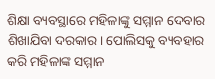ଶିକ୍ଷା ବ୍ୟବସ୍ଥାରେ ମହିଳାଙ୍କୁ ସମ୍ମାନ ଦେବାର ଶିଖାଯିବା ଦରକାର। ପୋଲିସକୁ ବ୍ୟବହାର କରି ମହିଳାଙ୍କ ସମ୍ମାନ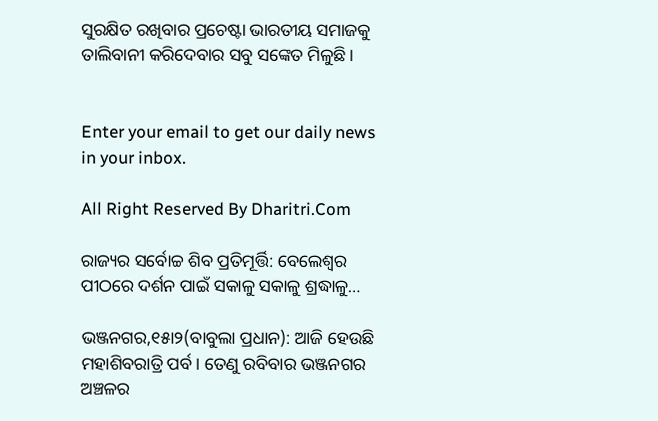ସୁରକ୍ଷିତ ରଖିବାର ପ୍ରଚେଷ୍ଟା ଭାରତୀୟ ସମାଜକୁ ତାଲିବାନୀ କରିଦେବାର ସବୁ ସଙ୍କେତ ମିଳୁଛି।


Enter your email to get our daily news in your inbox.

All Right Reserved By Dharitri.Com

ରାଜ୍ୟର ସର୍ବୋଚ୍ଚ ଶିବ ପ୍ରତିମୂର୍ତ୍ତି: ବେଲେଶ୍ୱର ପୀଠରେ ଦର୍ଶନ ପାଇଁ ସକାଳୁ ସକାଳୁ ଶ୍ରଦ୍ଧାଳୁ…

ଭଞ୍ଜନଗର,୧୫ା୨(ବାବୁଲା ପ୍ରଧାନ): ଆଜି ହେଉଛି ମହାଶିବରାତ୍ରି ପର୍ବ। ତେଣୁ ରବିବାର ଭଞ୍ଜନଗର ଅଞ୍ଚଳର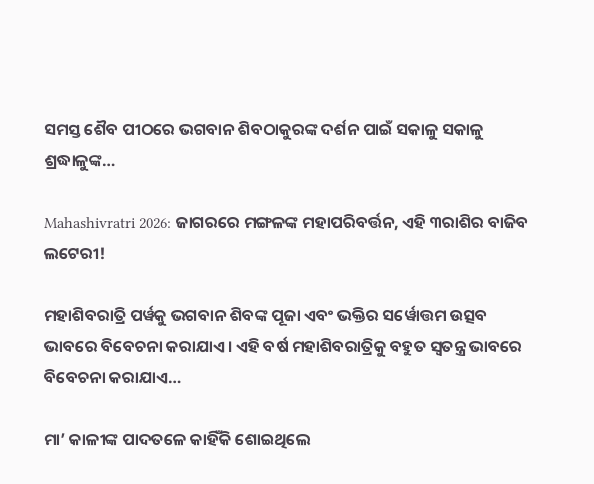ସମସ୍ତ ଶୈବ ପୀଠରେ ଭଗବାନ ଶିବଠାକୁରଙ୍କ ଦର୍ଶନ ପାଇଁ ସକାଳୁ ସକାଳୁ ଶ୍ରଦ୍ଧାଳୁଙ୍କ…

Mahashivratri 2026: ଜାଗରରେ ମଙ୍ଗଳଙ୍କ ମହାପରିବର୍ତ୍ତନ, ଏହି ୩ରାଶିର ବାଜିବ ଲଟେରୀ!

ମହାଶିବରାତ୍ରି ପର୍ୱକୁ ଭଗବାନ ଶିବଙ୍କ ପୂଜା ଏବଂ ଭକ୍ତିର ସର୍ୱୋତ୍ତମ ଉତ୍ସବ ଭାବରେ ବିବେଚନା କରାଯାଏ। ଏହି ବର୍ଷ ମହାଶିବରାତ୍ରିକୁ ବହୁତ ସ୍ୱତନ୍ତ୍ର ଭାବରେ ବିବେଚନା କରାଯାଏ…

ମା’ କାଳୀଙ୍କ ପାଦତଳେ କାହିଁକି ଶୋଇଥିଲେ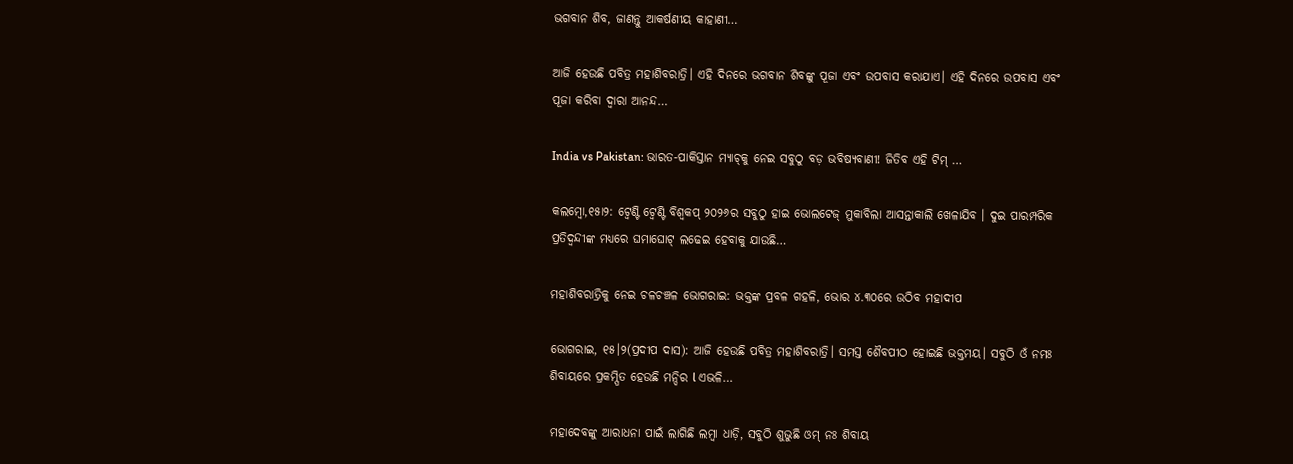ଭଗବାନ ଶିବ, ଜାଣନ୍ତୁ ଆକର୍ଷଣୀୟ କାହାଣୀ…

ଆଜି ହେଉଛି ପବିତ୍ର ମହାଶିବରାତ୍ରି। ଏହି ଦିନରେ ଭଗବାନ ଶିବଙ୍କୁ ପୂଜା ଏବଂ ଉପବାସ କରାଯାଏ। ଏହି ଦିନରେ ଉପବାସ ଏବଂ ପୂଜା କରିବା ଦ୍ୱାରା ଆନନ୍ଦ…

India vs Pakistan: ଭାରତ-ପାକିସ୍ତାନ ମ୍ୟାଚ୍‌କୁ ନେଇ ସବୁଠୁ ବଡ଼ ଭବିଷ୍ୟବାଣୀ! ଜିତିବ ଏହି ଟିମ୍‌ …

କଲମ୍ୱୋ,୧୫ା୨: ଟ୍ବେଣ୍ଟି ଟ୍ବେଣ୍ଟି ବିଶ୍ବକପ୍‌ ୨୦୨୬ର ସବୁଠୁ ହାଇ ଭୋଲଟେଜ୍ ମୁକାବିଲା ଆସନ୍ତାକାଲି ଖେଳାଯିବ । ଦୁଇ ପାରମ୍ପରିକ ପ୍ରତିଦ୍ବନ୍ଦୀଙ୍କ ମଧ୍ୟରେ ଘମାଘୋଟ୍‌ ଲଢେଇ ହେବାକୁ ଯାଉଛି…

ମହାଶିବରାତ୍ରିକୁ ନେଇ ଚଳଚଞ୍ଚଳ ଭୋଗରାଇ: ଭକ୍ତଙ୍କ ପ୍ରବଳ ଗହଳି, ଭୋର ୪.୩୦ରେ ଉଠିବ ମହାଦୀପ

ଭୋଗରାଇ, ୧୫।୨(ପ୍ରଦୀପ ଦାସ): ଆଜି ହେଉଛି ପବିତ୍ର ମହାଶିବରାତ୍ରି। ସମସ୍ତ ଶୈବପୀଠ ହୋଇଛି ଭକ୍ତମୟ। ସବୁଠି ଓଁ ନମଃ ଶିବାୟରେ ପ୍ରକମ୍ପିତ ହେଉଛି ମନ୍ଦିର l ଏଭଳି…

ମହାଦେବଙ୍କୁ ଆରାଧନା ପାଇଁ ଲାଗିଛି ଲମ୍ବା ଧାଡ଼ି, ସବୁଠି ଶୁଭୁଛି ଓମ୍‌ ନଃ ଶିବାୟ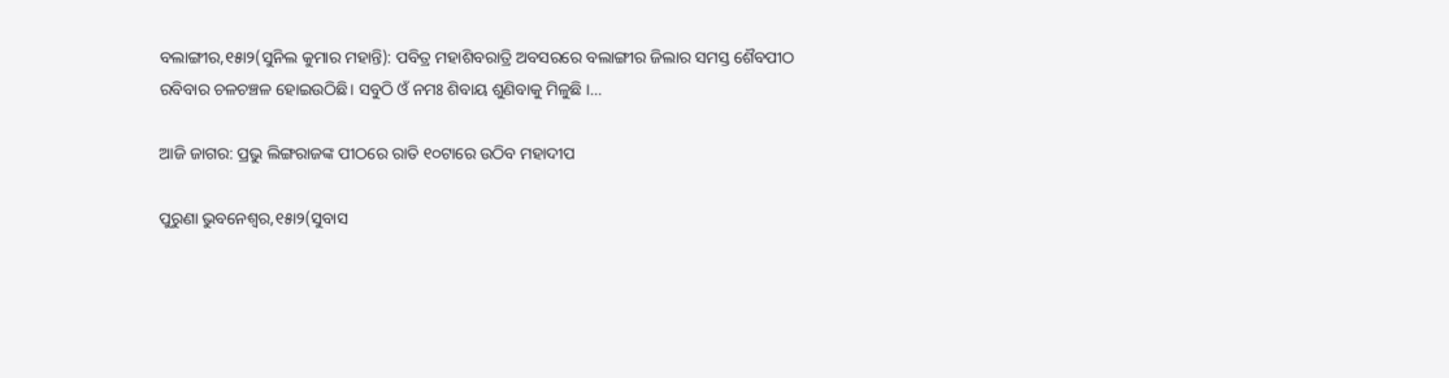ବଲାଙ୍ଗୀର,୧୫ା୨(ସୁନିଲ କୁମାର ମହାନ୍ତି): ପବିତ୍ର ମହାଶିବରାତ୍ରି ଅବସରରେ ବଲାଙ୍ଗୀର ଜିଲାର ସମସ୍ତ ଶୈବପୀଠ ରବିବାର ଚଳଚଞ୍ଚଳ ହୋଇଉଠିଛି। ସବୁଠି ଓଁ ନମଃ ଶିବାୟ ଶୁଣିବାକୁ ମିଳୁଛି ।…

ଆଜି ଜାଗର: ପ୍ରଭୁ ଲିଙ୍ଗରାଜଙ୍କ ପୀଠରେ ରାତି ୧୦ଟାରେ ଉଠିବ ମହାଦୀପ

ପୁରୁଣା ଭୁବନେଶ୍ୱର,୧୫ା୨(ସୁବାସ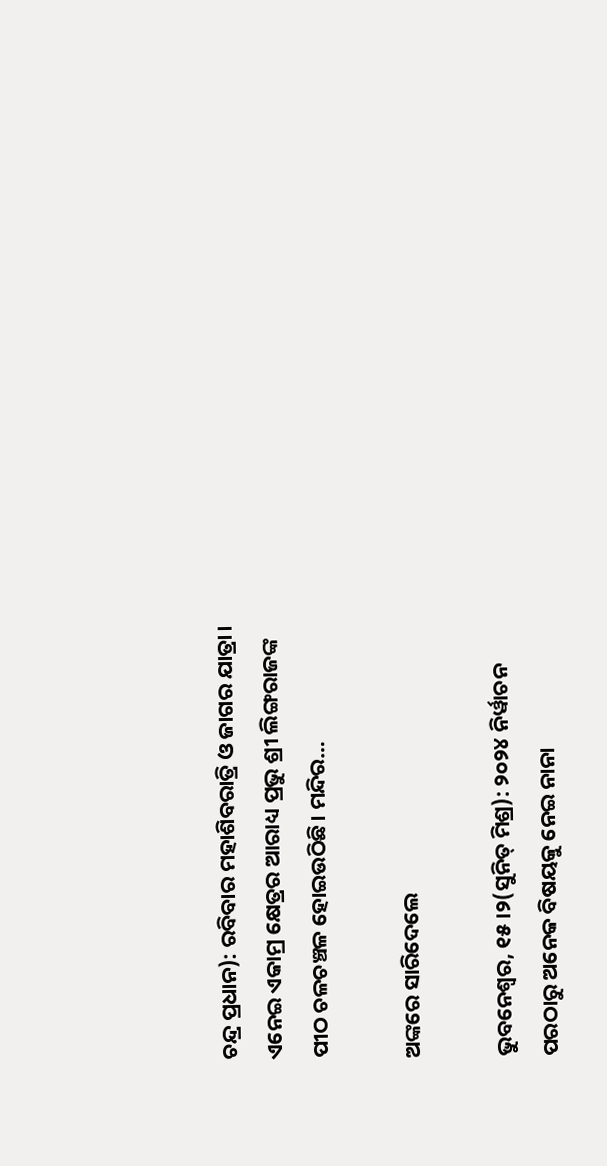ଚନ୍ଦ୍ର ପ୍ରଧାନ): ରବିବାର ମହାଶିବରାତ୍ରି ଓ ଜାଗର ଯାତ୍ରା। ଏନେଇ ଏକାମ୍ର କ୍ଷେତ୍ରର ଆରାଧ୍ୟ ପ୍ରଭୁ ଶ୍ରୀ ଲିଙ୍ଗରାଜଙ୍କ ପୀଠ ଚଳଚଞ୍ଚଳ ହୋଇଉଠିଛି। ମନ୍ଦିର…

ଅଙ୍କରେ ସାରିଦେଲେ

ଭୁବନେଶ୍ୱର, ୧୫।୨(ସୁନିତ୍‌ ମିଶ୍ର): ୨୦୨୪ ନିର୍ୱାଚନ ପରଠାରୁ ଅନେକ ବିଷୟକୁ ନେଇ ନାନା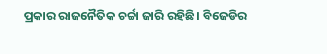ପ୍ରକାର ରାଜନୈତିକ ଚର୍ଚ୍ଚା ଜାରି ରହିଛି। ବିଜେଡିର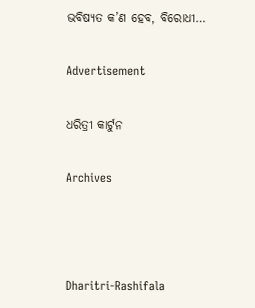ଭବିଷ୍ୟତ କ’ଣ ହେବ, ବିରୋଧୀ…

Advertisement

ଧରିତ୍ରୀ କାର୍ଟୁନ

Archives



Dharitri-Rashifala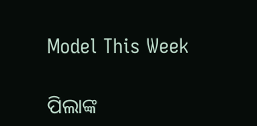Model This Week

ପିଲାଙ୍କ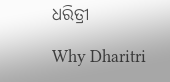ଧରିତ୍ରୀ

Why Dharitri